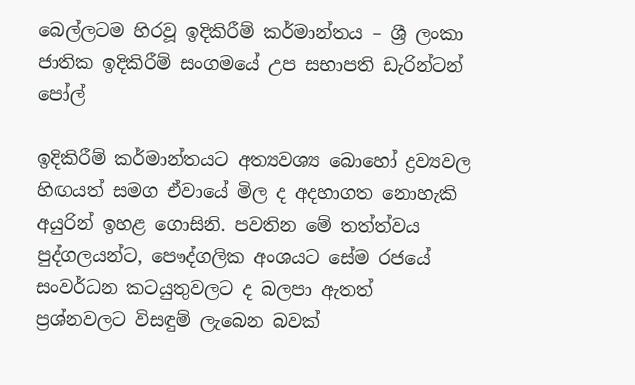බෙල්ලටම හිරවූ ඉදිකිරීම් කර්මාන්තය – ශ්‍රී ලංකා ජාතික ඉදිකිරීම් සංගමයේ උප සභාපති ඩැරින්ටන් පෝල්

ඉදිකිරීම් කර්මාන්තයට අත්‍යවශ්‍ය බොහෝ ද්‍රව්‍යවල හිඟයත් සමග ඒවායේ මිල ද අදහාගත නොහැකි අයුරින් ඉහළ ගොසිනි. පවතින මේ තත්ත්වය පුද්ගලයන්ට, පෞද්ගලික අංශයට සේම රජයේ සංවර්ධන කටයුතුවලට ද බලපා ඇතත් ප්‍රශ්නවලට විසඳුම් ලැබෙන බවක්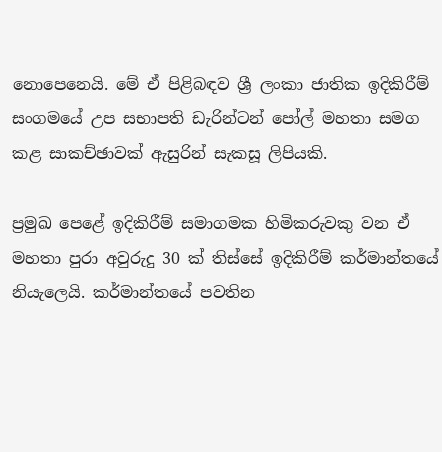නොපෙනෙයි. මේ ඒ පිළිබඳව ශ්‍රී ලංකා ජාතික ඉදිකිරීම් සංගමයේ උප සභාපති ඩැරින්ටන් පෝල් මහතා සමග කළ සාකච්ඡාවක් ඇසුරින් සැකසූ ලිපියකි.

ප්‍රමුඛ පෙළේ ඉදිකිරීම් සමාගමක හිමිකරුවකු වන ඒ මහතා පුරා අවුරුදු 30 ක් තිස්සේ ඉදිකිරීම් කර්මාන්තයේ නියැලෙයි. කර්මාන්තයේ පවතින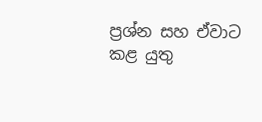ප්‍රශ්න සහ ඒවාට කළ යුතු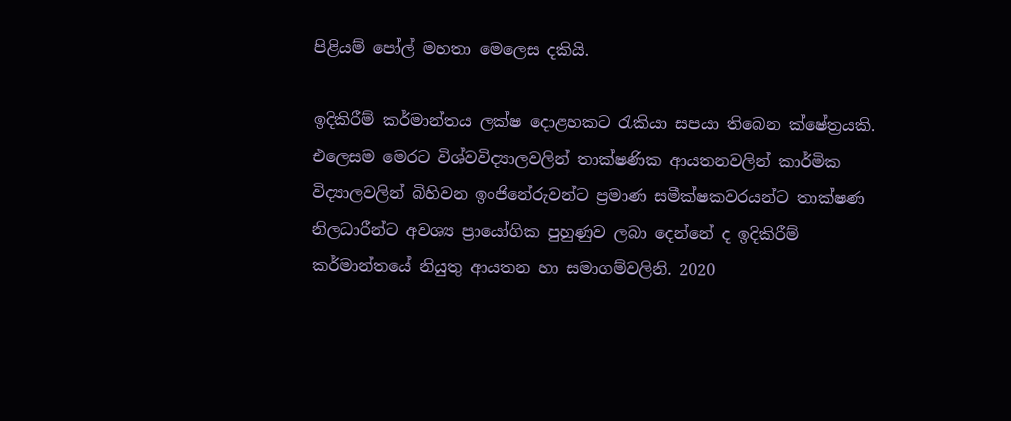පිළියම් පෝල් මහතා මෙලෙස දකියි.

ඉදිකිරීම් කර්මාන්තය ලක්ෂ දොළහකට රැකියා සපයා තිබෙන ක්ෂේත්‍රයකි. එලෙසම මෙරට විශ්වවිද්‍යාලවලින් තාක්ෂණික ආයතනවලින් කාර්මික විද්‍යාලවලින් බිහිවන ඉංජිනේරුවන්ට ප්‍රමාණ සමීක්ෂකවරයන්ට තාක්ෂණ නිලධාරීන්ට අවශ්‍ය ප්‍රායෝගික පුහුණුව ලබා දෙන්නේ ද ඉදිකිරීම් කර්මාන්තයේ නියුතු ආයතන හා සමාගම්වලිනි. 2020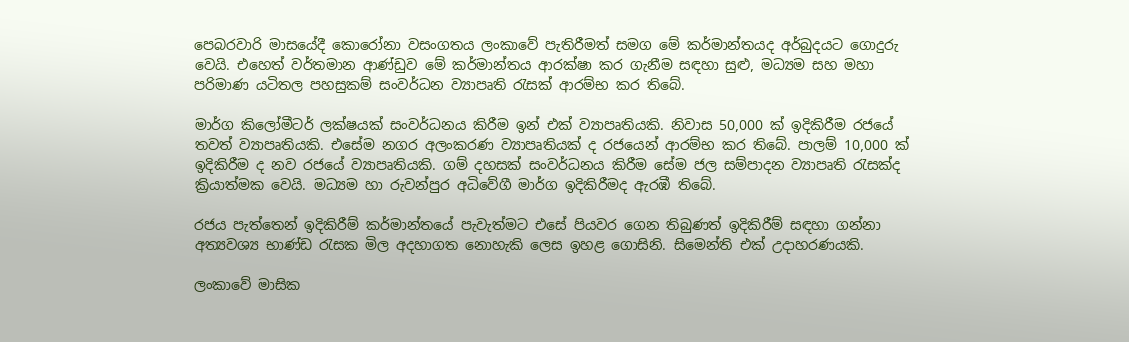පෙබරවාරි මාසයේදී කොරෝනා වසංගතය ලංකාවේ පැතිරීමත් සමග මේ කර්මාන්තයද අර්බුදයට ගොදුරු වෙයි. එහෙත් වර්තමාන ආණ්ඩුව මේ කර්මාන්තය ආරක්ෂා කර ගැනීම සඳහා සුළු, මධ්‍යම සහ මහා පරිමාණ යටිතල පහසුකම් සංවර්ධන ව්‍යාපෘති රැසක් ආරම්භ කර තිබේ.

මාර්ග කිලෝමීටර් ලක්ෂයක් සංවර්ධනය කිරීම ඉන් එක් ව්‍යාපෘතියකි. නිවාස 50,000 ක් ඉදිකිරීම රජයේ තවත් ව්‍යාපෘතියකි. එසේම නගර අලංකරණ ව්‍යාපෘතියක් ද රජයෙන් ආරම්භ කර තිබේ. පාලම් 10,000 ක් ඉදිකිරීම ද නව රජයේ ව්‍යාපෘතියකි. ගම් දහසක් සංවර්ධනය කිරීම සේම ජල සම්පාදන ව්‍යාපෘති රැසක්ද ක්‍රියාත්මක වෙයි. මධ්‍යම හා රුවන්පුර අධිවේගී මාර්ග ඉදිකිරීමද ඇරඹී තිබේ.

රජය පැත්තෙන් ඉදිකිරීම් කර්මාන්තයේ පැවැත්මට එසේ පියවර ගෙන තිබුණත් ඉදිකිරීම් සඳහා ගන්නා අත්‍යවශ්‍ය භාණ්ඩ රැසක මිල අදහාගත නොහැකි ලෙස ඉහළ ගොසිනි. සිමෙන්ති එක් උදාහරණයකි.

ලංකාවේ මාසික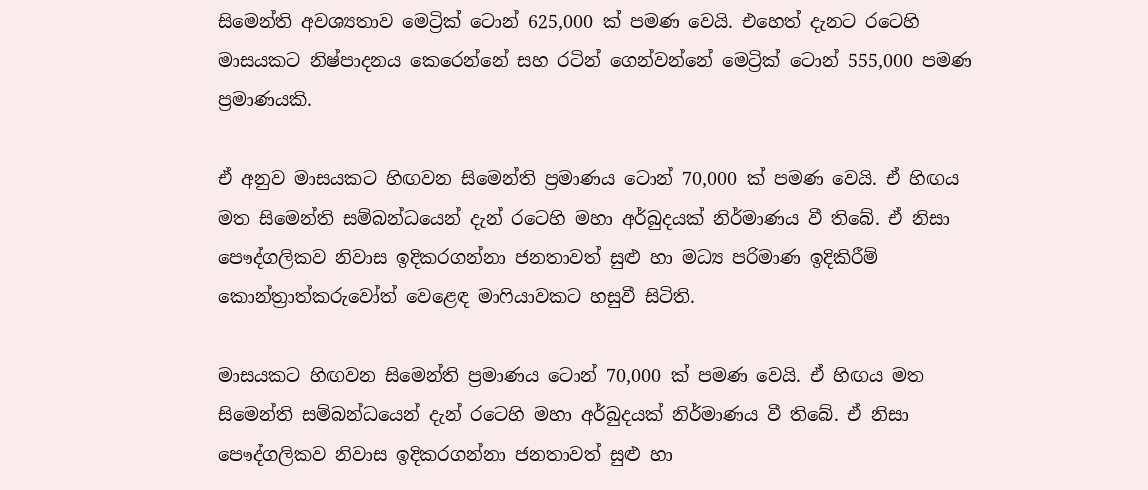සිමෙන්ති අවශ්‍යතාව මෙට්‍රික් ටොන් 625,000 ක් පමණ වෙයි. එහෙත් දැනට රටෙහි මාසයකට නිෂ්පාදනය කෙරෙන්නේ සහ රටින් ගෙන්වන්නේ මෙට්‍රික් ටොන් 555,000 පමණ ප්‍රමාණයකි.

ඒ අනුව මාසයකට හිඟවන සිමෙන්ති ප්‍රමාණය ටොන් 70,000 ක් පමණ වෙයි. ඒ හිඟය මත සිමෙන්ති සම්බන්ධයෙන් දැන් රටෙහි මහා අර්බුදයක් නිර්මාණය වී තිබේ. ඒ නිසා පෞද්ගලිකව නිවාස ඉදිකරගන්නා ජනතාවත් සුළු හා මධ්‍ය පරිමාණ ඉදිකිරීම් කොන්ත්‍රාත්කරුවෝත් වෙළෙඳ මාෆියාවකට හසුවී සිටිති.

මාසයකට හිඟවන සිමෙන්ති ප්‍රමාණය ටොන් 70,000 ක් පමණ වෙයි. ඒ හිඟය මත සිමෙන්ති සම්බන්ධයෙන් දැන් රටෙහි මහා අර්බුදයක් නිර්මාණය වී තිබේ. ඒ නිසා පෞද්ගලිකව නිවාස ඉදිකරගන්නා ජනතාවත් සුළු හා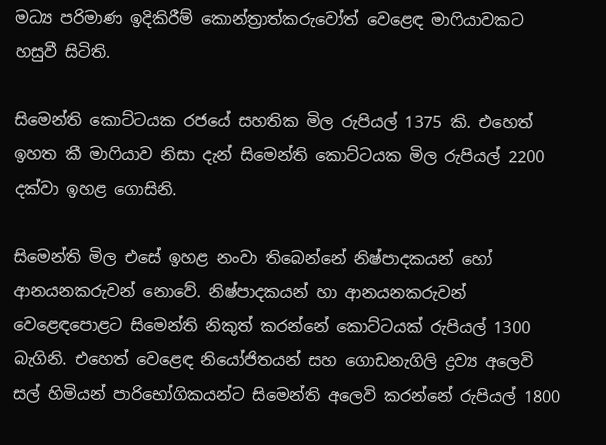මධ්‍ය පරිමාණ ඉදිකිරීම් කොන්ත්‍රාත්කරුවෝත් වෙළෙඳ මාෆියාවකට හසුවී සිටිති.

සිමෙන්ති කොට්ටයක රජයේ සහතික මිල රුපියල් 1375 කි. එහෙත් ඉහත කී මාෆියාව නිසා දැන් සිමෙන්ති කොට්ටයක මිල රුපියල් 2200 දක්වා ඉහළ ගොසිනි.

සිමෙන්ති මිල එසේ ඉහළ නංවා තිබෙන්නේ නිෂ්පාදකයන් හෝ ආනයනකරුවන් නොවේ. නිෂ්පාදකයන් හා ආනයනකරුවන් වෙළෙඳපොළට සිමෙන්ති නිකුත් කරන්නේ කොට්ටයක් රුපියල් 1300 බැගිනි. එහෙත් වෙළෙඳ නියෝජිතයන් සහ ගොඩනැගිලි ද්‍රව්‍ය අලෙවි සල් හිමියන් පාරිභෝගිකයන්ට සිමෙන්ති අලෙවි කරන්නේ රුපියල් 1800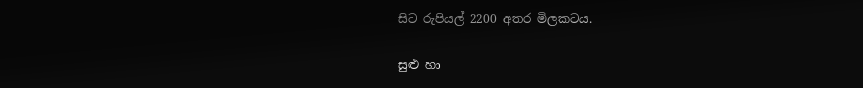සිට රුපියල් 2200 අතර මිලකටය.

සුළු හා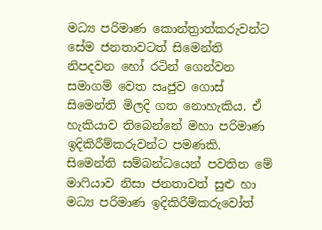මධ්‍ය පරිමාණ කොන්ත්‍රාත්කරුවන්ට සේම ජනතාවටත් සිමෙන්ති නිපදවන හෝ රටින් ගෙන්වන සමාගම් වෙත ඍජුව ගොස් සිමෙන්ති මිලදි ගත නොහැකිය. ඒ හැකියාව තිබෙන්නේ මහා පරිමාණ ඉදිකිරීම්කරුවන්ට පමණකි. සිමෙන්ති සම්බන්ධයෙන් පවතින මේ මාෆියාව නිසා ජනතාවත් සුළු හා මධ්‍ය පරිමාණ ඉදිකිරීම්කරුවෝත්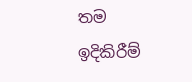තම ඉදිකිරීම්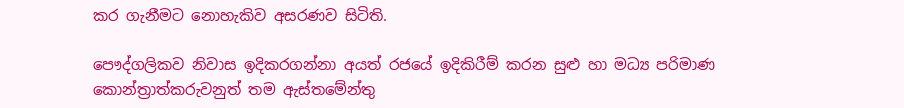කර ගැනීමට නොහැකිව අසරණව සිටිති.

පෞද්ගලිකව නිවාස ඉදිකරගන්නා අයත් රජයේ ඉදිකිරීම් කරන සුළු හා මධ්‍ය පරිමාණ කොන්ත්‍රාත්කරුවනුත් තම ඇස්තමේන්තු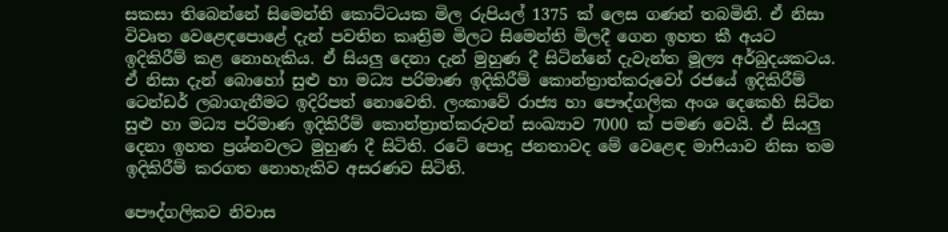සකසා තිබෙන්නේ සිමෙන්ති කොට්ටයක මිල රුපියල් 1375 ක් ලෙස ගණන් තබමිනි. ඒ නිසා විවෘත වෙළෙඳපොළේ දැන් පවතින කෘත්‍රිම මිලට සිමෙන්ති මිලදී ගෙන ඉහත කී අයට ඉදිකිරීම් කළ නොහැකිය. ඒ සියලු දෙනා දැන් මුහුණ දී සිටින්නේ දැවැන්ත මූල්‍ය අර්බුදයකටය. ඒ නිසා දැන් බොහෝ සුළු හා මධ්‍ය පරිමාණ ඉදිකිරීම් කොන්ත්‍රාත්කරුවෝ රජයේ ඉදිකිරීම් ටෙන්ඩර් ලබාගැනීමට ඉදිරිපත් නොවෙති. ලංකාවේ රාජ්‍ය හා පෞද්ගලික අංශ දෙකෙහි සිටින සුළු හා මධ්‍ය පරිමාණ ඉදිකිරීම් කොන්ත්‍රාත්කරුවන් සංඛ්‍යාව 7000 ක් පමණ වෙයි. ඒ සියලු දෙනා ඉහත ප්‍රශ්නවලට මුහුණ දී සිටිති. රටේ පොදු ජනතාවද මේ වෙළෙඳ මාෆියාව නිසා තම ඉදිකිරීම් කරගත නොහැකිව අසරණව සිටිති.

පෞද්ගලිකව නිවාස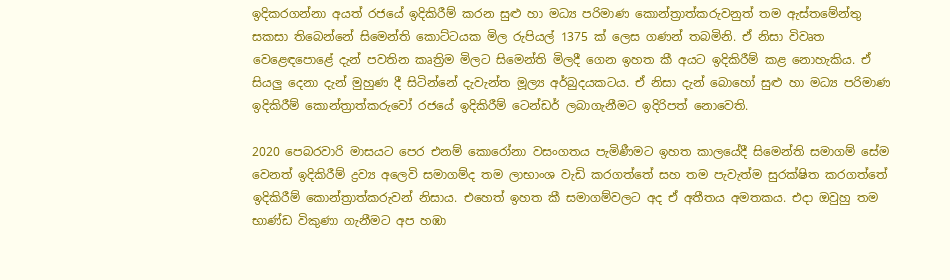ඉදිකරගන්නා අයත් රජයේ ඉදිකිරීම් කරන සුළු හා මධ්‍ය පරිමාණ කොන්ත්‍රාත්කරුවනුත් තම ඇස්තමේන්තු සකසා තිබෙන්නේ සිමෙන්ති කොට්ටයක මිල රුපියල් 1375 ක් ලෙස ගණන් තබමිනි. ඒ නිසා විවෘත වෙළෙඳපොළේ දැන් පවතින කෘත්‍රිම මිලට සිමෙන්ති මිලදී ගෙන ඉහත කී අයට ඉදිකිරීම් කළ නොහැකිය. ඒ සියලු දෙනා දැන් මුහුණ දී සිටින්නේ දැවැන්ත මූල්‍ය අර්බුදයකටය. ඒ නිසා දැන් බොහෝ සුළු හා මධ්‍ය පරිමාණ ඉදිකිරීම් කොන්ත්‍රාත්කරුවෝ රජයේ ඉදිකිරීම් ටෙන්ඩර් ලබාගැනීමට ඉදිරිපත් නොවෙති.

2020 පෙබරවාරි මාසයට පෙර එනම් කොරෝනා වසංගතය පැමිණීමට ඉහත කාලයේදී සිමෙන්ති සමාගම් සේම වෙනත් ඉදිකිරීම් ද්‍රව්‍ය අලෙවි සමාගම්ද තම ලාභාංශ වැඩි කරගත්තේ සහ තම පැවැත්ම සුරක්ෂිත කරගත්තේ ඉදිකිරීම් කොන්ත්‍රාත්කරුවන් නිසාය. එහෙත් ඉහත කී සමාගම්වලට අද ඒ අතීතය අමතකය. එදා ඔවුහු තම භාණ්‍ඩ විකුණා ගැනීමට අප හඹා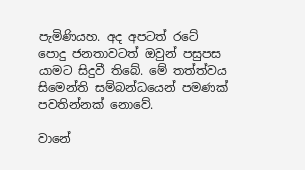පැමිණියහ. අද අපටත් රටේ පොදු ජනතාවටත් ඔවුන් පසුපස යාමට සිදුවී තිබේ. මේ තත්ත්වය සිමෙන්ති සම්බන්ධයෙන් පමණක් පවතින්නක් නොවේ.

වානේ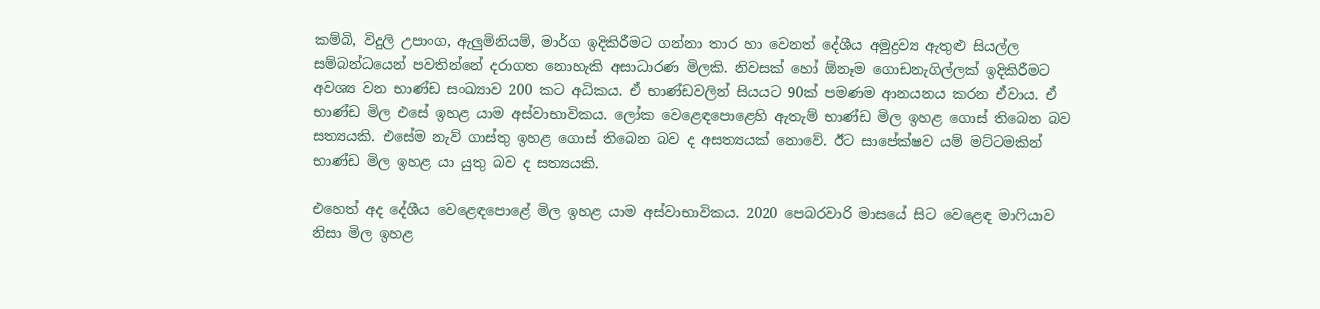කම්බි, විදුලි උපාංග, ඇලුමිනියම්, මාර්ග ඉදිකිරීමට ගන්නා තාර හා වෙනත් දේශීය අමුද්‍රව්‍ය ඇතුළු සියල්ල සම්බන්ධයෙන් පවතින්නේ දරාගත නොහැකි අසාධාරණ මිලකි. නිවසක් හෝ ඕනෑම ගොඩනැගිල්ලක් ඉදිකිරීමට අවශ්‍ය වන භාණ්‍ඩ සංඛ්‍යාව 200 කට අධිකය. ඒ භාණ්ඩවලින් සියයට 90ක් පමණම ආනයනය කරන ඒවාය. ඒ භාණ්‍ඩ මිල එසේ ඉහළ යාම අස්වාභාවිකය. ලෝක වෙළෙඳපොළෙහි ඇතැම් භාණ්‍ඩ මිල ඉහළ ගොස් තිබෙන බව සත්‍යයකි. එසේම නැව් ගාස්තු ඉහළ ගොස් තිබෙන බව ද අසත්‍යයක් නොවේ. ඊට සාපේක්ෂව යම් මට්ටමකින් භාණ්ඩ මිල ඉහළ යා යුතු බව ද සත්‍යයකි.

එහෙත් අද දේශීය වෙළෙඳපොළේ මිල ඉහළ යාම අස්වාභාවිකය. 2020 පෙබරවාරි මාසයේ සිට වෙළෙඳ මාෆියාව නිසා මිල ඉහළ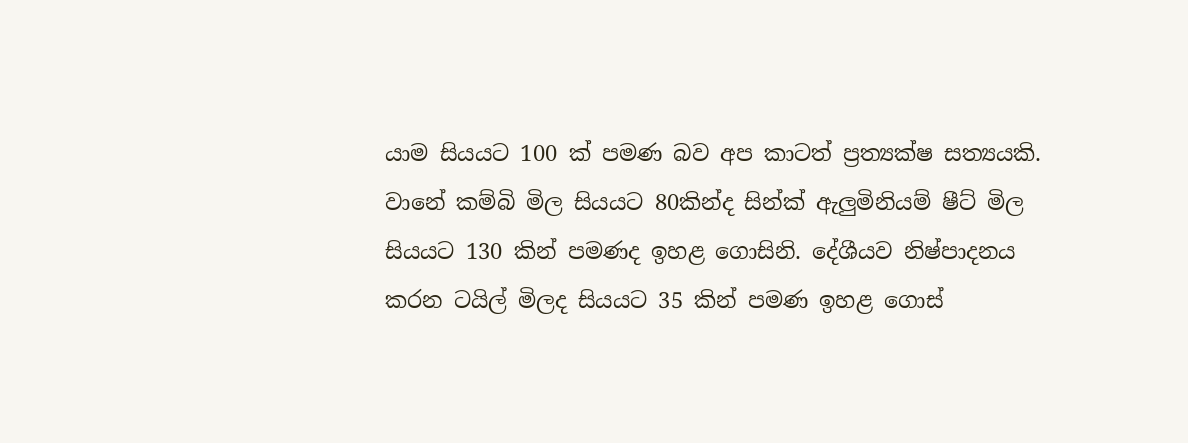යාම සියයට 100 ක් පමණ බව අප කාටත් ප්‍රත්‍යක්ෂ සත්‍යයකි. වානේ කම්බි මිල සියයට 80කින්ද සින්ක් ඇලුමිනියම් ෂීට් මිල සියයට 130 කින් පමණද ඉහළ ගොසිනි. දේශීයව නිෂ්පාදනය කරන ටයිල් මිලද සියයට 35 කින් පමණ ඉහළ ගොස්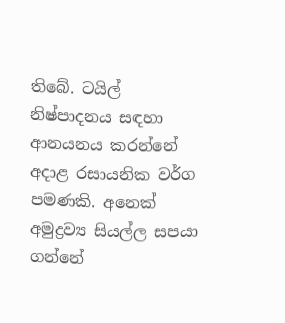තිබේ. ටයිල් නිෂ්‍පාදනය සඳහා ආනයනය කරන්නේ අදාළ රසායනික වර්ග පමණකි. අනෙක් අමුද්‍රව්‍ය සියල්ල සපයා ගන්නේ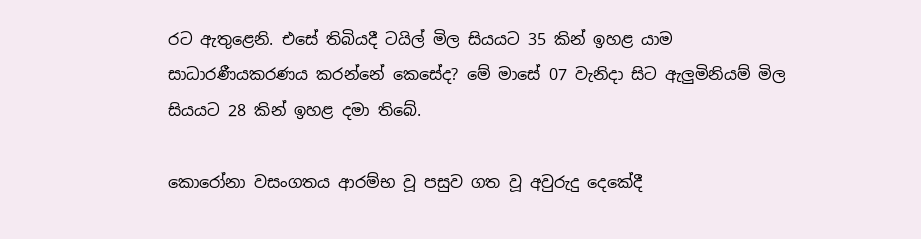රට ඇතුළෙනි. එසේ තිබියදී ටයිල් මිල සියයට 35 කින් ඉහළ යාම සාධාරණීයකරණය කරන්නේ කෙසේද? මේ මාසේ 07 වැනිදා සිට ඇලුමිනියම් මිල සියයට 28 කින් ඉහළ දමා තිබේ.

කොරෝනා වසංගතය ආරම්භ වූ පසුව ගත වූ අවුරුදු දෙකේදී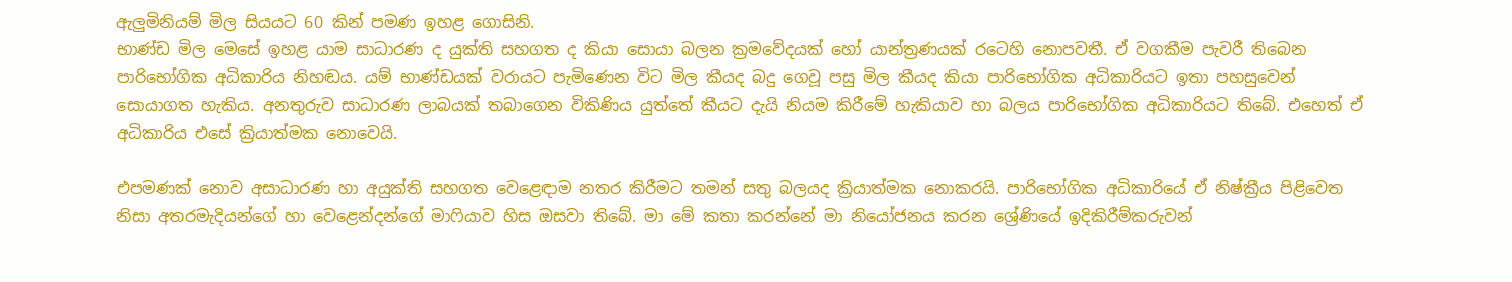ඇලුමිනියම් මිල සියයට 60 කින් පමණ ඉහළ ගොසිනි.
භාණ්ඩ මිල මෙසේ ඉහළ යාම සාධාරණ ද යුක්ති සහගත ද කියා සොයා බලන ක්‍රමවේදයක් හෝ යාන්ත්‍රණයක් රටෙහි නොපවතී. ඒ වගකීම පැවරී තිබෙන පාරිභෝගික අධිකාරිය නිහඬය. යම් භාණ්ඩයක් වරායට පැමිණෙන විට මිල කීයද බදු ගෙවූ පසු මිල කීයද කියා පාරිභෝගික අධිකාරියට ඉතා පහසුවෙන් සොයාගත හැකිය. අනතුරුව සාධාරණ ලාබයක් තබාගෙන විකිණිය යුත්තේ කීයට දැයි නියම කිරීමේ හැකියාව හා බලය පාරිභෝගික අධිකාරියට තිබේ. එහෙත් ඒ අධිකාරිය එසේ ක්‍රියාත්මක නොවෙයි.

එපමණක් නොව අසාධාරණ හා අයුක්ති සහගත වෙළෙඳාම නතර කිරීමට තමන් සතු බලයද ක්‍රියාත්මක නොකරයි. පාරිභෝගික අධිකාරියේ ඒ නිෂ්ක්‍රීය පිළිවෙත නිසා අතරමැදියන්ගේ හා වෙළෙන්දන්ගේ මාෆියාව හිස ඔසවා තිබේ. මා මේ කතා කරන්නේ මා නියෝජනය කරන ශ්‍රේණියේ ඉදිකිරීම්කරුවන්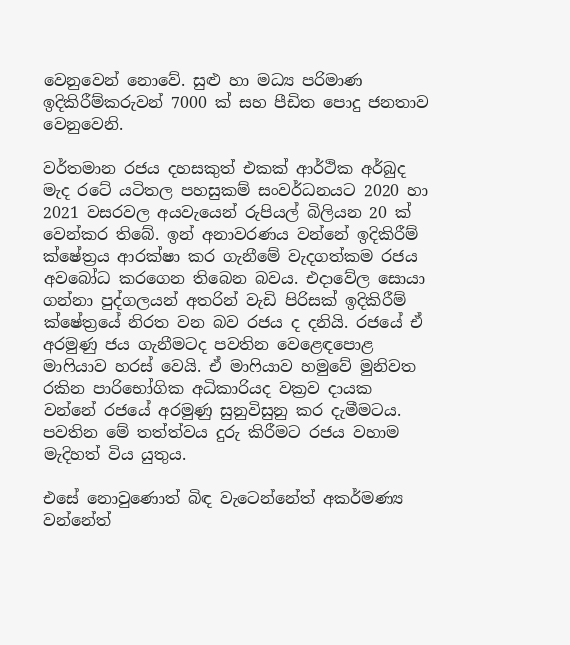වෙනුවෙන් නොවේ. සුළු හා මධ්‍ය පරිමාණ ඉදිකිරීම්කරුවන් 7000 ක් සහ පීඩිත පොදු ජනතාව වෙනුවෙනි.

වර්තමාන රජය දහසකුත් එකක් ආර්ථික අර්බුද මැද රටේ යටිතල පහසුකම් සංවර්ධනයට 2020 හා 2021 වසරවල අයවැයෙන් රුපියල් බිලියන 20 ක් වෙන්කර තිබේ. ඉන් අනාවරණය වන්නේ ඉදිකිරීම් ක්ෂේත්‍රය ආරක්ෂා කර ගැනීමේ වැදගත්කම රජය අවබෝධ කරගෙන තිබෙන බවය. එදාවේල සොයා ගන්නා පුද්ගලයන් අතරින් වැඩි පිරිසක් ඉදිකිරීම් ක්ෂේත්‍රයේ නිරත වන බව රජය ද දනියි. රජයේ ඒ අරමුණු ජය ගැනීමටද පවතින වෙළෙඳපොළ මාෆියාව හරස් වෙයි. ඒ මාෆියාව හමුවේ මුනිවත රකින පාරිභෝගික අධිකාරියද වක්‍රව දායක වන්නේ රජයේ අරමුණු සුනුවිසුනු කර දැමීමටය. පවතින මේ තත්ත්වය දුරු කිරීමට රජය වහාම මැදිහත් විය යුතුය.

එසේ නොවුණොත් බිඳ වැටෙන්නේත් අකර්මණ්‍ය වන්නේත්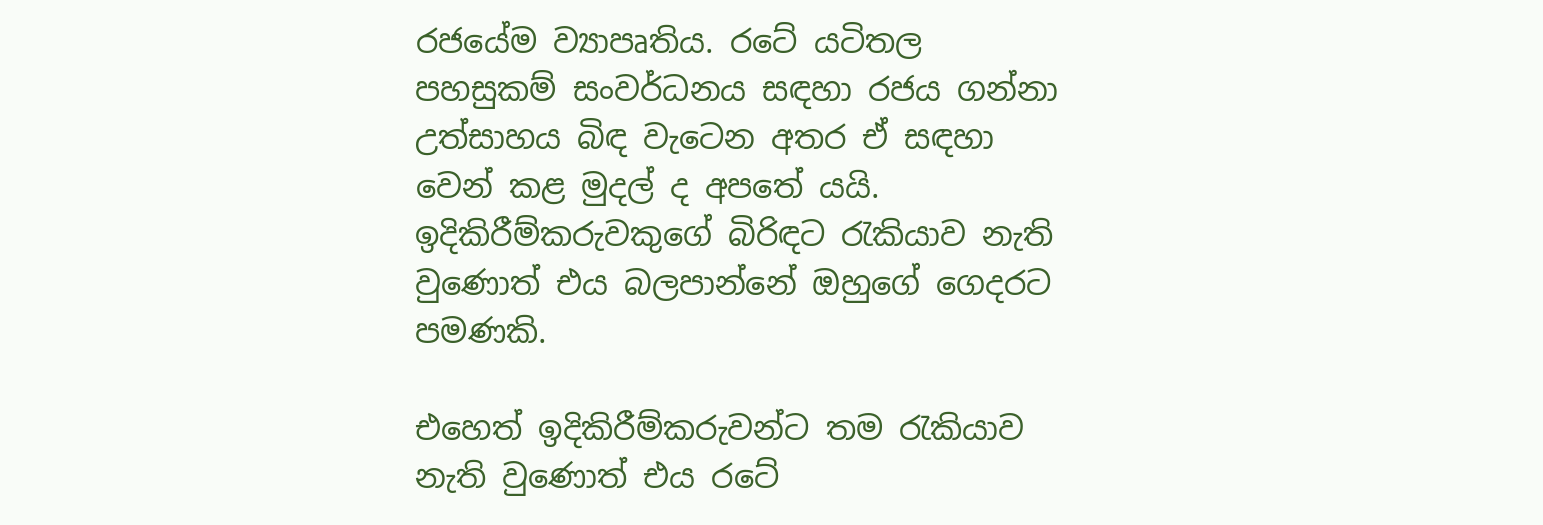රජයේම ව්‍යාපෘතිය. රටේ යටිතල පහසුකම් සංවර්ධනය සඳහා රජය ගන්නා උත්සාහය බිඳ වැටෙන අතර ඒ සඳහා වෙන් කළ මුදල් ද අපතේ යයි. ඉදිකිරීම්කරුවකුගේ බිරිඳට රැකියාව නැති වුණොත් එය බලපාන්නේ ඔහුගේ ගෙදරට පමණකි.

එහෙත් ඉදිකිරීම්කරුවන්ට තම රැකියාව නැති වුණොත් එය රටේ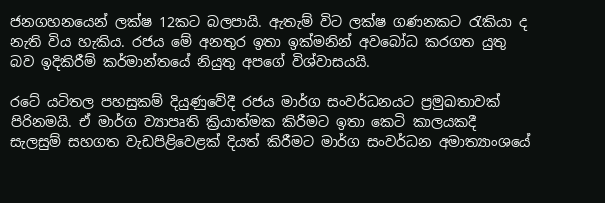ජනගහනයෙන් ලක්ෂ 12කට බලපායි. ඇතැම් විට ලක්ෂ ගණනකට රැකියා ද නැති විය හැකිය. රජය මේ අනතුර ඉතා ඉක්මනින් අවබෝධ කරගත යුතු බව ඉදිකිරීම් කර්මාන්තයේ නියුතු අපගේ විශ්වාසයයි.

රටේ යටිතල පහසුකම් දියුණුවේදී රජය මාර්ග සංවර්ධනයට ප්‍රමුඛතාවක් පිරිනමයි. ඒ මාර්ග ව්‍යාපෘති ක්‍රියාත්මක කිරීමට ඉතා කෙටි කාලයකදී සැලසුම් සහගත වැඩපිළිවෙළක් දියත් කිරීමට මාර්ග සංවර්ධන අමාත්‍යාංශයේ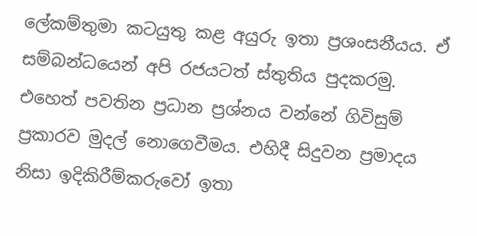ලේකම්තුමා කටයුතු කළ අයුරු ඉතා ප්‍රශංසනීයය. ඒ සම්බන්ධයෙන් අපි රජයටත් ස්තුතිය පුදකරමු. එහෙත් පවතින ප්‍රධාන ප්‍රශ්නය වන්නේ ගිවිසුම් ප්‍රකාරව මුදල් නොගෙවීමය. එහිදී සිදුවන ප්‍රමාදය නිසා ඉදිකිරීම්කරුවෝ ඉතා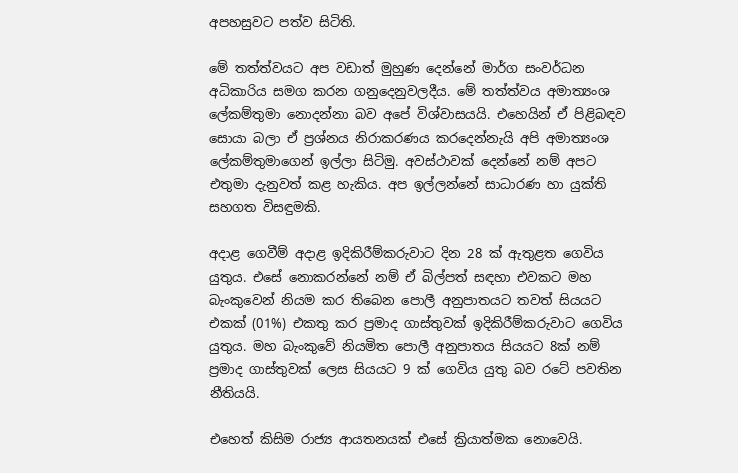අපහසුවට පත්ව සිටිති.

මේ තත්ත්වයට අප වඩාත් මුහුණ දෙන්නේ මාර්ග සංවර්ධන අධිකාරිය සමග කරන ගනුදෙනුවලදීය. මේ තත්ත්වය අමාත්‍යංශ ලේකම්තුමා නොදන්නා බව අපේ විශ්වාසයයි. එහෙයින් ඒ පිළිබඳව සොයා බලා ඒ ප්‍රශ්නය නිරාකරණය කරදෙන්නැයි අපි අමාත්‍යංශ ලේකම්තුමාගෙන් ඉල්ලා සිටිමු. අවස්ථාවක් දෙන්නේ නම් අපට එතුමා දැනුවත් කළ හැකිය. අප ඉල්ලන්නේ සාධාරණ හා යුක්ති සහගත විසඳුමකි.

අදාළ ගෙවීම් අදාළ ඉදිකිරීම්කරුවාට දින 28 ක් ඇතුළත ගෙවිය යුතුය. එසේ නොකරන්නේ නම් ඒ බිල්පත් සඳහා එවකට මහ බැංකුවෙන් නියම කර තිබෙන පොලී අනුපාතයට තවත් සියයට එකක් (01%) එකතු කර ප්‍රමාද ගාස්තුවක් ඉදිකිරීම්කරුවාට ගෙවිය යුතුය. මහ බැංකුවේ නියමිත පොලී අනුපාතය සියයට 8ක් නම් ප්‍රමාද ගාස්තුවක් ලෙස සියයට 9 ක් ගෙවිය යුතු බව රටේ පවතින නීතියයි.

එහෙත් කිසිම රාජ්‍ය ආයතනයක් එසේ ක්‍රියාත්මක නොවෙයි.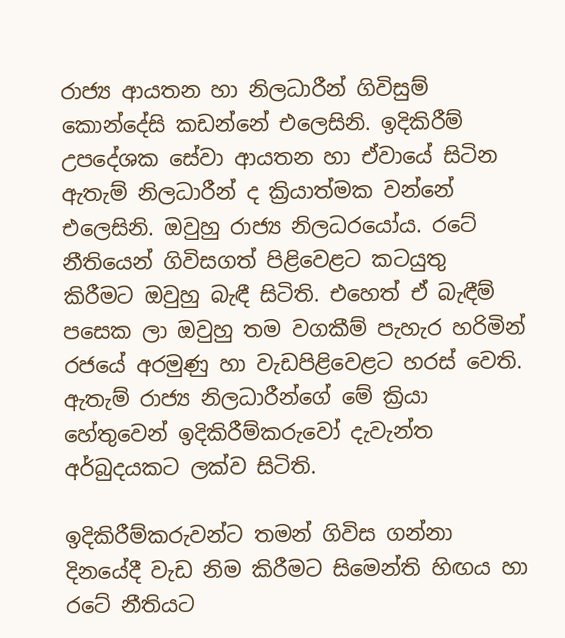රාජ්‍ය ආයතන හා නිලධාරීන් ගිවිසුම් කොන්දේසි කඩන්නේ එලෙසිනි. ඉදිකිරීම් උපදේශක සේවා ආයතන හා ඒවායේ සිටින ඇතැම් නිලධාරීන් ද ක්‍රියාත්මක වන්නේ එලෙසිනි. ඔවුහු රාජ්‍ය නිලධරයෝය. රටේ නීතියෙන් ගිවිසගත් පිළිවෙළට කටයුතු කිරීමට ඔවුහු බැඳී සිටිති. එහෙත් ඒ බැඳීම් පසෙක ලා ඔවුහු තම වගකීම් පැහැර හරිමින් රජයේ අරමුණු හා වැඩපිළිවෙළට හරස් වෙති. ඇතැම් රාජ්‍ය නිලධාරීන්ගේ මේ ක්‍රියා හේතුවෙන් ඉදිකිරීම්කරුවෝ දැවැන්ත අර්බුදයකට ලක්ව සිටිති.

ඉදිකිරීම්කරුවන්ට තමන් ගිවිස ගන්නා දිනයේදී වැඩ නිම කිරීමට සිමෙන්ති හිඟය හා රටේ නීතියට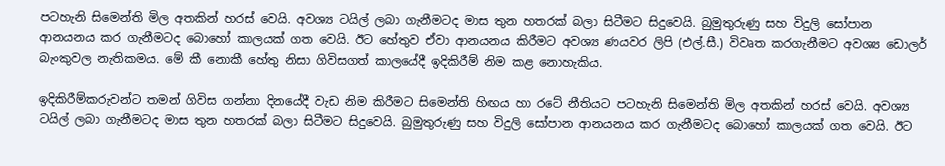පටහැනි සිමෙන්ති මිල අතකින් හරස් වෙයි. අවශ්‍ය ටයිල් ලබා ගැනීමටද මාස තුන හතරක් බලා සිටීමට සිදුවෙයි. බුමුතුරුණු සහ විදුලි සෝපාන ආනයනය කර ගැනීමටද බොහෝ කාලයක් ගත වෙයි. ඊට හේතුව ඒවා ආනයනය කිරීමට අවශ්‍ය ණයවර ලිපි (එල්.සී.) විවෘත කරගැනීමට අවශ්‍ය ඩොලර් බැංකුවල නැතිකමය. මේ කී නොකී හේතු නිසා ගිවිසගත් කාලයේදී ඉදිකිරීම් නිම කළ නොහැකිය.

ඉදිකිරීම්කරුවන්ට තමන් ගිවිස ගන්නා දිනයේදී වැඩ නිම කිරීමට සිමෙන්ති හිඟය හා රටේ නීතියට පටහැනි සිමෙන්ති මිල අතකින් හරස් වෙයි. අවශ්‍ය ටයිල් ලබා ගැනීමටද මාස තුන හතරක් බලා සිටීමට සිදුවෙයි. බුමුතුරුණු සහ විදුලි සෝපාන ආනයනය කර ගැනීමටද බොහෝ කාලයක් ගත වෙයි. ඊට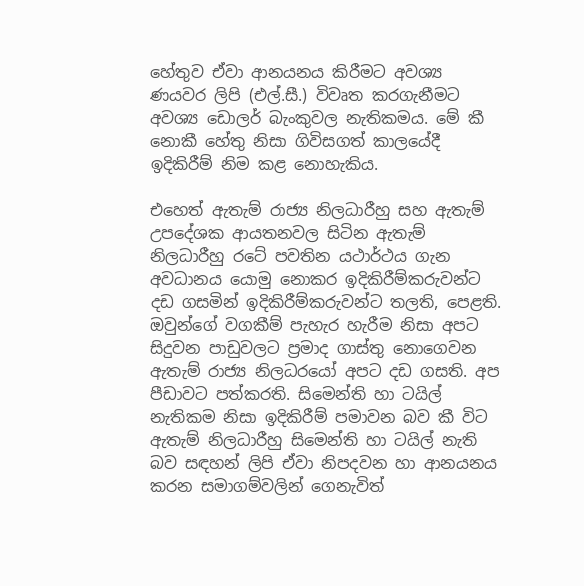හේතුව ඒවා ආනයනය කිරීමට අවශ්‍ය ණයවර ලිපි (එල්.සී.) විවෘත කරගැනීමට අවශ්‍ය ඩොලර් බැංකුවල නැතිකමය. මේ කී නොකී හේතු නිසා ගිවිසගත් කාලයේදී ඉදිකිරීම් නිම කළ නොහැකිය.

එහෙත් ඇතැම් රාජ්‍ය නිලධාරීහු සහ ඇතැම් උපදේශක ආයතනවල සිටින ඇතැම් නිලධාරීහු රටේ පවතින යථාර්ථය ගැන අවධානය යොමු නොකර ඉදිකිරීම්කරුවන්ට දඩ ගසමින් ඉදිකිරීම්කරුවන්ට තලති, පෙළති. ඔවුන්ගේ වගකීම් පැහැර හැරීම නිසා අපට සිදුවන පාඩුවලට ප්‍රමාද ගාස්තු නොගෙවන ඇතැම් රාජ්‍ය නිලධරයෝ අපට දඩ ගසති. අප පීඩාවට පත්කරති. සිමෙන්ති හා ටයිල් නැතිකම නිසා ඉදිකිරීම් පමාවන බව කී විට ඇතැම් නිලධාරීහු සිමෙන්ති හා ටයිල් නැති බව සඳහන් ලිපි ඒවා නිපදවන හා ආනයනය කරන සමාගම්වලින් ගෙනැවිත්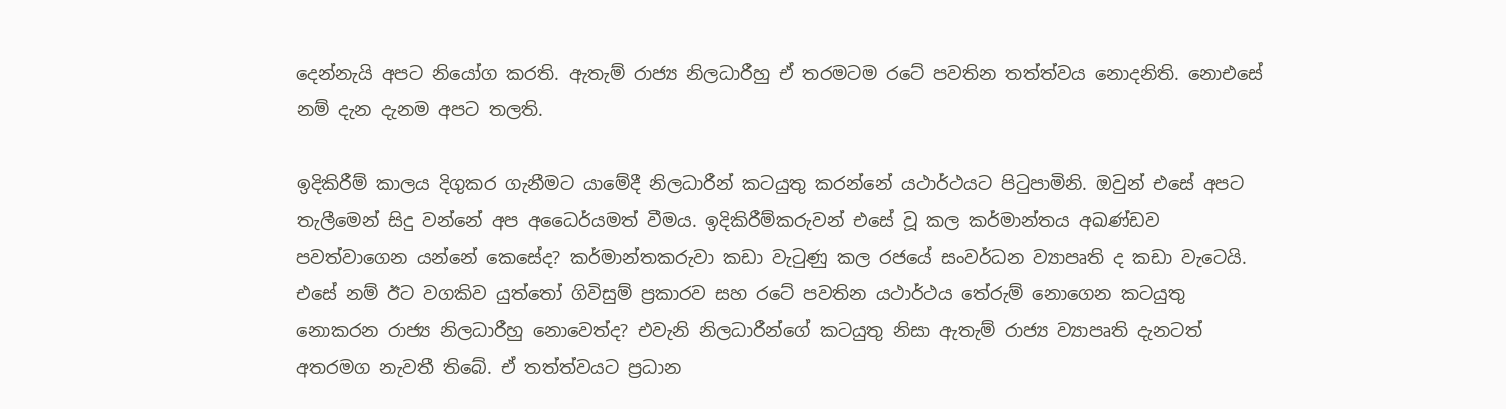දෙන්නැයි අපට නියෝග කරති. ඇතැම් රාජ්‍ය නිලධාරීහු ඒ තරමටම රටේ පවතින තත්ත්වය නොදනිති. නොඑසේ නම් දැන දැනම අපට තලති.

ඉදිකිරීම් කාලය දිගුකර ගැනීමට යාමේදී නිලධාරීන් කටයුතු කරන්නේ යථාර්ථයට පිටුපාමිනි. ඔවුන් එසේ අපට තැලීමෙන් සිදු වන්නේ අප අධෛර්යමත් වීමය. ඉදිකිරීම්කරුවන් එසේ වූ කල කර්මාන්තය අඛණ්ඩව පවත්වාගෙන යන්නේ කෙසේද? කර්මාන්තකරුවා කඩා වැටුණු කල රජයේ සංවර්ධන ව්‍යාපෘති ද කඩා වැටෙයි. එසේ නම් ඊට වගකිව යුත්තෝ ගිවිසුම් ප්‍රකාරව සහ රටේ පවතින යථාර්ථය තේරුම් නොගෙන කටයුතු නොකරන රාජ්‍ය නිලධාරීහු නොවෙත්ද? එවැනි නිලධාරීන්ගේ කටයුතු නිසා ඇතැම් රාජ්‍ය ව්‍යාපෘති දැනටත් අතරමග නැවතී තිබේ. ඒ තත්ත්වයට ප්‍රධාන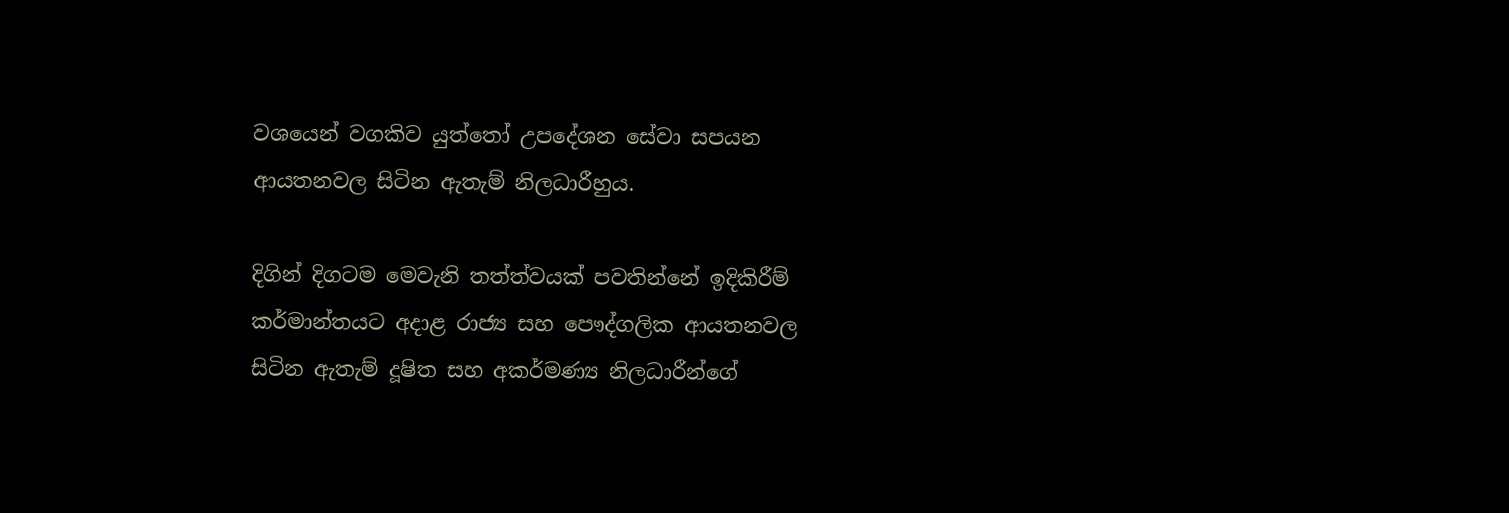වශයෙන් වගකිව යුත්තෝ උපදේශන සේවා සපයන ආයතනවල සිටින ඇතැම් නිලධාරීහුය.

දිගින් දිගටම මෙවැනි තත්ත්වයක් පවතින්නේ ඉදිකිරීම් කර්මාන්තයට අදාළ රාජ්‍ය සහ පෞද්ගලික ආයතනවල සිටින ඇතැම් දූෂිත සහ අකර්මණ්‍ය නිලධාරීන්ගේ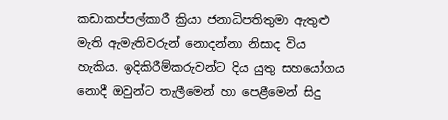කඩාකප්පල්කාරී ක්‍රියා ජනාධිපතිතුමා ඇතුළු මැති ඇමැතිවරුන් නොදන්නා නිසාද විය හැකිය. ඉදිකිරීම්කරුවන්ට දිය යුතු සහයෝගය නොදී ඔවුන්ට තැලීමෙන් හා පෙළීමෙන් සිදු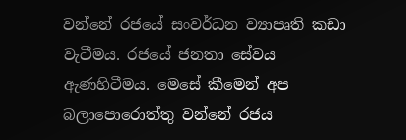වන්නේ රජයේ සංවර්ධන ව්‍යාපෘති කඩා වැටීමය. රජයේ ජනතා සේවය ඇණහිටීමය. මෙසේ කීමෙන් අප බලාපොරොත්තු වන්නේ රජය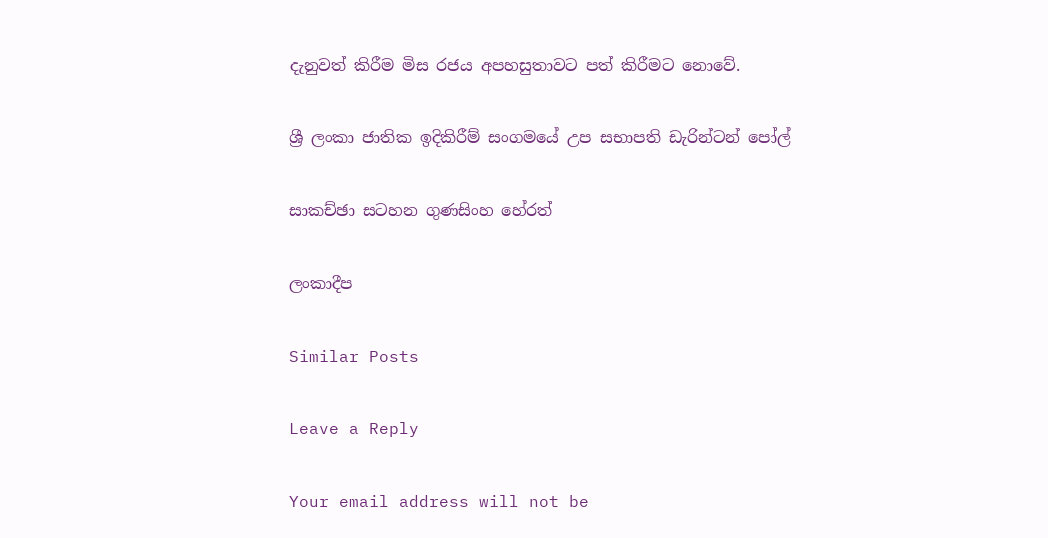දැනුවත් කිරීම මිස රජය අපහසුතාවට පත් කිරීමට නොවේ.

ශ්‍රී ලංකා ජාතික ඉදිකිරීම් සංගමයේ උප සභාපති ඩැරින්ටන් පෝල්

සාකච්ඡා සටහන ගුණසිංහ හේරත්

ලංකාදීප

Similar Posts

Leave a Reply

Your email address will not be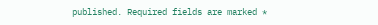published. Required fields are marked *